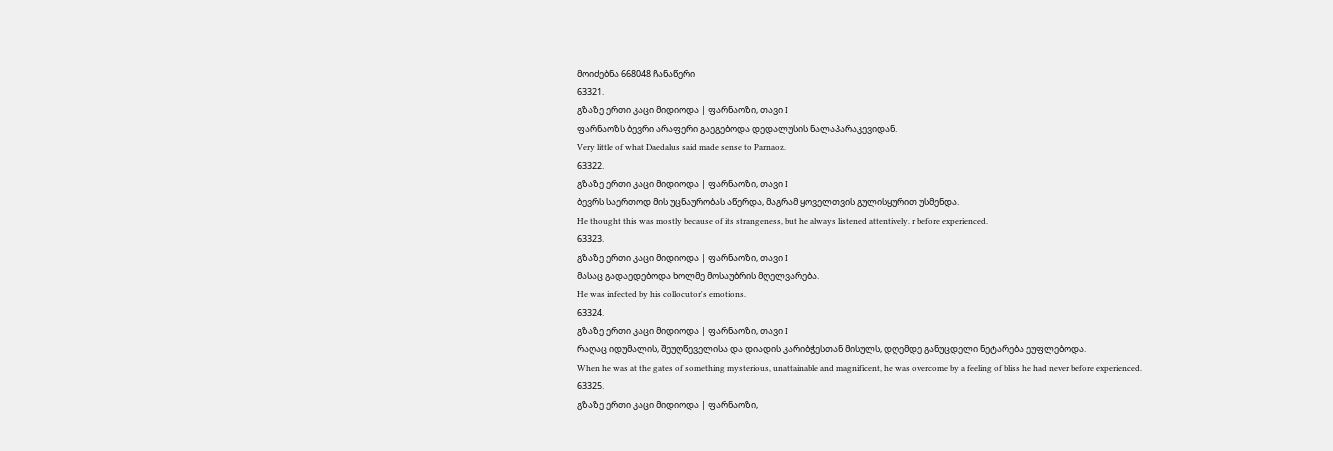მოიძებნა 668048 ჩანაწერი
63321.
გზაზე ერთი კაცი მიდიოდა | ფარნაოზი, თავი I
ფარნაოზს ბევრი არაფერი გაეგებოდა დედალუსის ნალაპარაკევიდან.
Very little of what Daedalus said made sense to Parnaoz.
63322.
გზაზე ერთი კაცი მიდიოდა | ფარნაოზი, თავი I
ბევრს საერთოდ მის უცნაურობას აწერდა, მაგრამ ყოველთვის გულისყურით უსმენდა.
He thought this was mostly because of its strangeness, but he always listened attentively. r before experienced.
63323.
გზაზე ერთი კაცი მიდიოდა | ფარნაოზი, თავი I
მასაც გადაედებოდა ხოლმე მოსაუბრის მღელვარება.
He was infected by his collocutor's emotions.
63324.
გზაზე ერთი კაცი მიდიოდა | ფარნაოზი, თავი I
რაღაც იდუმალის, შეუღწეველისა და დიადის კარიბჭესთან მისულს, დღემდე განუცდელი ნეტარება ეუფლებოდა.
When he was at the gates of something mysterious, unattainable and magnificent, he was overcome by a feeling of bliss he had never before experienced.
63325.
გზაზე ერთი კაცი მიდიოდა | ფარნაოზი,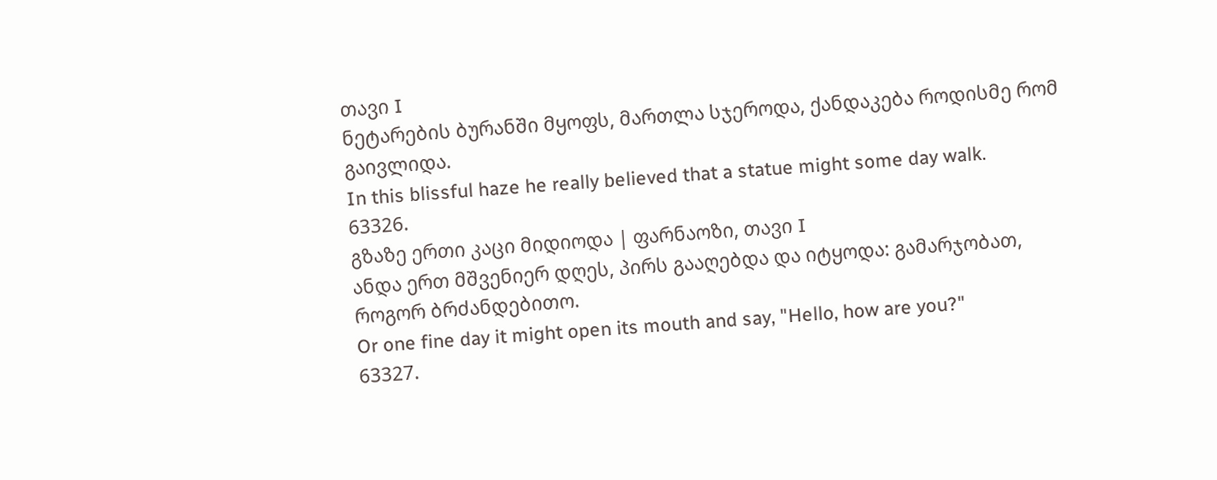თავი I
ნეტარების ბურანში მყოფს, მართლა სჯეროდა, ქანდაკება როდისმე რომ გაივლიდა.
In this blissful haze he really believed that a statue might some day walk.
63326.
გზაზე ერთი კაცი მიდიოდა | ფარნაოზი, თავი I
ანდა ერთ მშვენიერ დღეს, პირს გააღებდა და იტყოდა: გამარჯობათ, როგორ ბრძანდებითო.
Or one fine day it might open its mouth and say, "Hello, how are you?"
63327.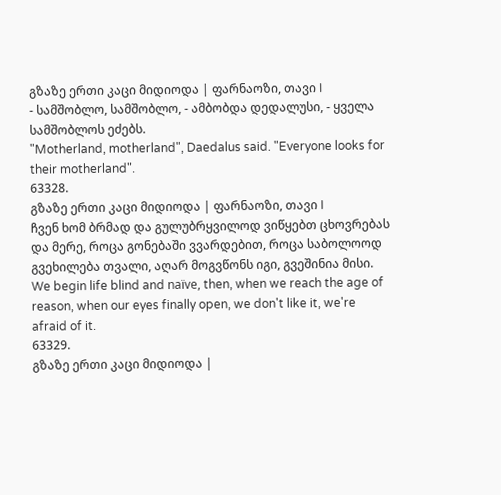გზაზე ერთი კაცი მიდიოდა | ფარნაოზი, თავი I
- სამშობლო, სამშობლო, - ამბობდა დედალუსი, - ყველა სამშობლოს ეძებს.
"Motherland, motherland", Daedalus said. "Everyone looks for their motherland".
63328.
გზაზე ერთი კაცი მიდიოდა | ფარნაოზი, თავი I
ჩვენ ხომ ბრმად და გულუბრყვილოდ ვიწყებთ ცხოვრებას და მერე, როცა გონებაში ვვარდებით, როცა საბოლოოდ გვეხილება თვალი, აღარ მოგვწონს იგი, გვეშინია მისი.
We begin life blind and naïve, then, when we reach the age of reason, when our eyes finally open, we don't like it, we're afraid of it.
63329.
გზაზე ერთი კაცი მიდიოდა |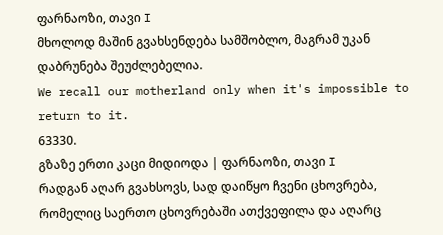ფარნაოზი, თავი I
მხოლოდ მაშინ გვახსენდება სამშობლო, მაგრამ უკან დაბრუნება შეუძლებელია.
We recall our motherland only when it's impossible to return to it.
63330.
გზაზე ერთი კაცი მიდიოდა | ფარნაოზი, თავი I
რადგან აღარ გვახსოვს, სად დაიწყო ჩვენი ცხოვრება, რომელიც საერთო ცხოვრებაში ათქვეფილა და აღარც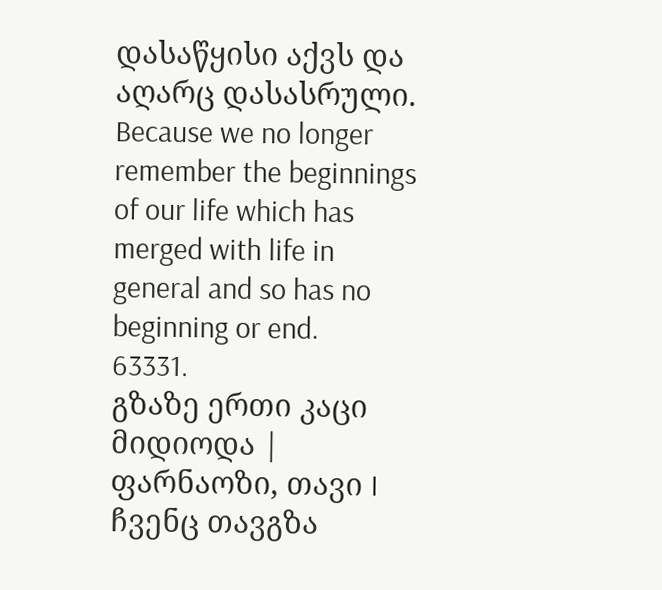დასაწყისი აქვს და აღარც დასასრული.
Because we no longer remember the beginnings of our life which has merged with life in general and so has no beginning or end.
63331.
გზაზე ერთი კაცი მიდიოდა | ფარნაოზი, თავი I
ჩვენც თავგზა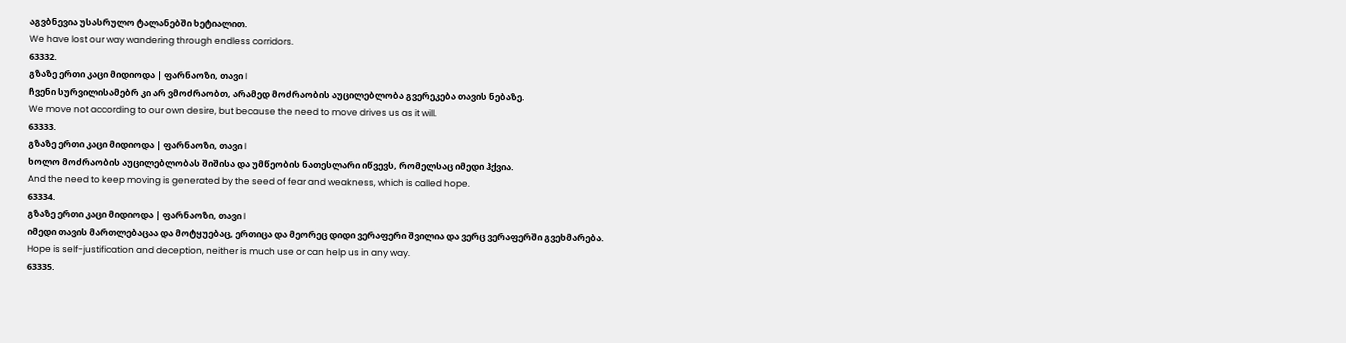აგვბნევია უსასრულო ტალანებში ხეტიალით.
We have lost our way wandering through endless corridors.
63332.
გზაზე ერთი კაცი მიდიოდა | ფარნაოზი, თავი I
ჩვენი სურვილისამებრ კი არ ვმოძრაობთ, არამედ მოძრაობის აუცილებლობა გვერეკება თავის ნებაზე.
We move not according to our own desire, but because the need to move drives us as it will.
63333.
გზაზე ერთი კაცი მიდიოდა | ფარნაოზი, თავი I
ხოლო მოძრაობის აუცილებლობას შიშისა და უმწეობის ნათესლარი იწვევს, რომელსაც იმედი ჰქვია.
And the need to keep moving is generated by the seed of fear and weakness, which is called hope.
63334.
გზაზე ერთი კაცი მიდიოდა | ფარნაოზი, თავი I
იმედი თავის მართლებაცაა და მოტყუებაც, ერთიცა და მეორეც დიდი ვერაფერი შვილია და ვერც ვერაფერში გვეხმარება.
Hope is self-justification and deception, neither is much use or can help us in any way.
63335.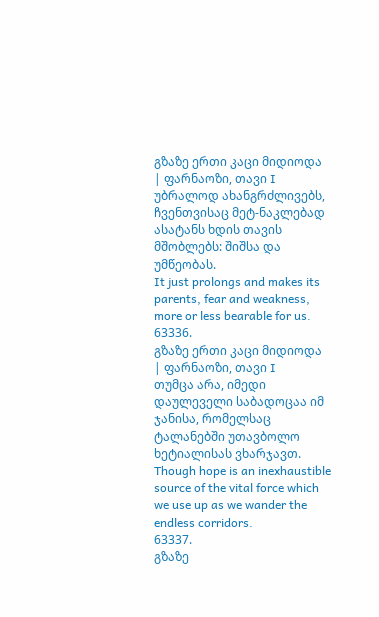გზაზე ერთი კაცი მიდიოდა | ფარნაოზი, თავი I
უბრალოდ ახანგრძლივებს, ჩვენთვისაც მეტ-ნაკლებად ასატანს ხდის თავის მშობლებს: შიშსა და უმწეობას.
It just prolongs and makes its parents, fear and weakness, more or less bearable for us.
63336.
გზაზე ერთი კაცი მიდიოდა | ფარნაოზი, თავი I
თუმცა არა, იმედი დაულეველი საბადოცაა იმ ჯანისა, რომელსაც ტალანებში უთავბოლო ხეტიალისას ვხარჯავთ.
Though hope is an inexhaustible source of the vital force which we use up as we wander the endless corridors.
63337.
გზაზე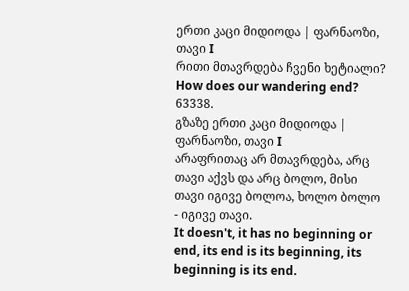ერთი კაცი მიდიოდა | ფარნაოზი, თავი I
რითი მთავრდება ჩვენი ხეტიალი?
How does our wandering end?
63338.
გზაზე ერთი კაცი მიდიოდა | ფარნაოზი, თავი I
არაფრითაც არ მთავრდება, არც თავი აქვს და არც ბოლო, მისი თავი იგივე ბოლოა, ხოლო ბოლო - იგივე თავი.
It doesn't, it has no beginning or end, its end is its beginning, its beginning is its end.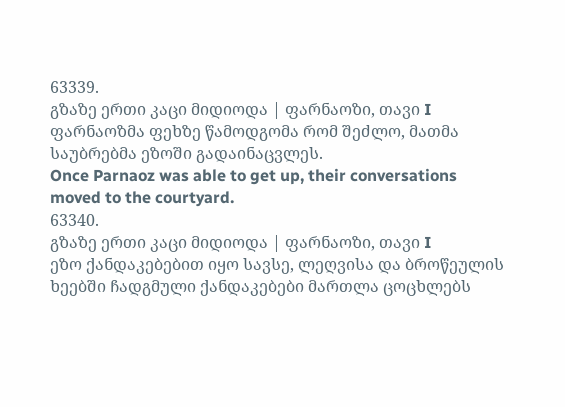63339.
გზაზე ერთი კაცი მიდიოდა | ფარნაოზი, თავი I
ფარნაოზმა ფეხზე წამოდგომა რომ შეძლო, მათმა საუბრებმა ეზოში გადაინაცვლეს.
Once Parnaoz was able to get up, their conversations moved to the courtyard.
63340.
გზაზე ერთი კაცი მიდიოდა | ფარნაოზი, თავი I
ეზო ქანდაკებებით იყო სავსე, ლეღვისა და ბროწეულის ხეებში ჩადგმული ქანდაკებები მართლა ცოცხლებს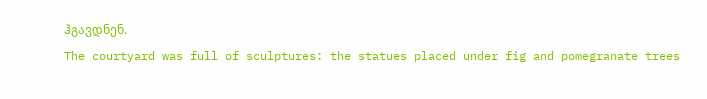ჰგავდნენ.
The courtyard was full of sculptures: the statues placed under fig and pomegranate trees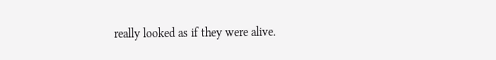really looked as if they were alive.